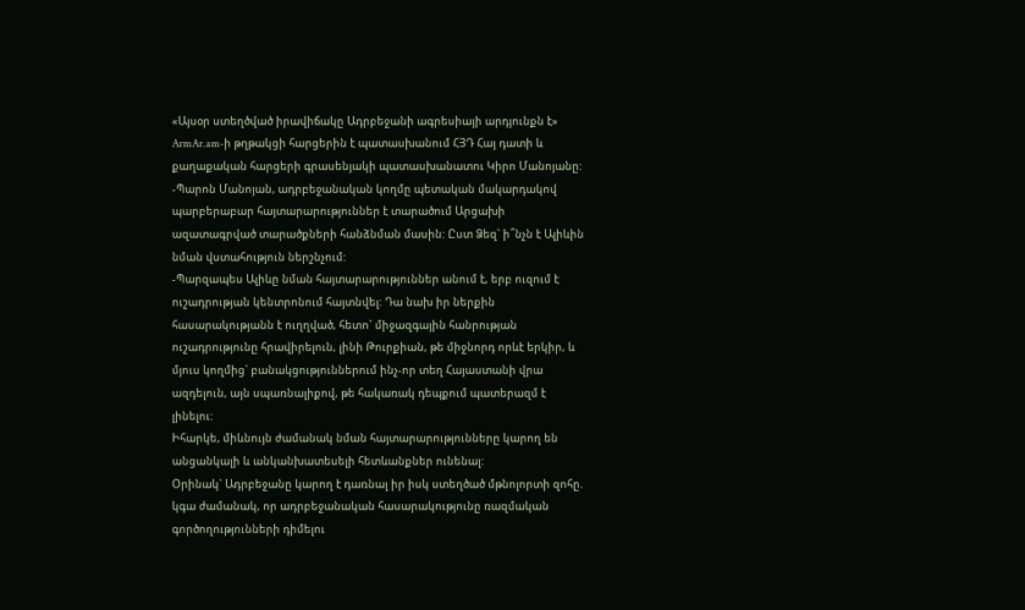«Այսօր ստեղծված իրավիճակը Ադրբեջանի ագրեսիայի արդյունքն է»
ArmAr.am-ի թղթակցի հարցերին է պատասխանում ՀՅԴ Հայ դատի և քաղաքական հարցերի գրասենյակի պատասխանատու Կիրո Մանոյանը:
-Պարոն Մանոյան, ադրբեջանական կողմը պետական մակարդակով պարբերաբար հայտարարություններ է տարածում Արցախի ազատագրված տարածքների հանձնման մասին: Ըստ Ձեզ` ի՞նչն է Ալիևին նման վստահություն ներշնչում:
-Պարզապես Ալիևը նման հայտարարություններ անում է, երբ ուզում է ուշադրության կենտրոնում հայտնվել: Դա նախ իր ներքին հասարակությանն է ուղղված, հետո` միջազգային հանրության ուշադրությունը հրավիրելուն, լինի Թուրքիան, թե միջնորդ որևէ երկիր, և մյուս կողմից` բանակցություններում ինչ-որ տեղ Հայաստանի վրա ազդելուն, այն սպառնալիքով, թե հակառակ դեպքում պատերազմ է լինելու:
Իհարկե, միևնույն ժամանակ նման հայտարարությունները կարող են անցանկալի և անկանխատեսելի հետևանքներ ունենալ:
Օրինակ` Ադրբեջանը կարող է դառնալ իր իսկ ստեղծած մթնոլորտի զոհը. կգա ժամանակ, որ ադրբեջանական հասարակությունը ռազմական գործողությունների դիմելու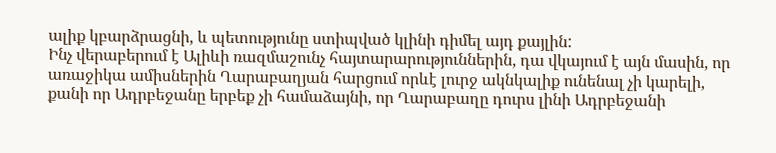ալիք կբարձրացնի, և պետությունը ստիպված կլինի դիմել այդ քայլին:
Ինչ վերաբերում է Ալիևի ռազմաշունչ հայտարարություններին, դա վկայում է այն մասին, որ առաջիկա ամիսներին Ղարաբաղյան հարցում որևէ լուրջ ակնկալիք ունենալ չի կարելի, քանի որ Ադրբեջանը երբեք չի համաձայնի, որ Ղարաբաղը դուրս լինի Ադրբեջանի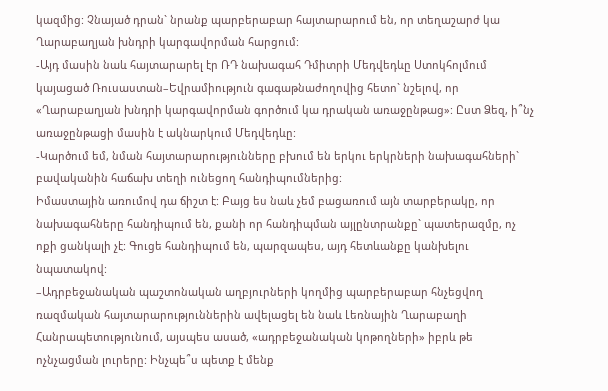կազմից: Չնայած դրան` նրանք պարբերաբար հայտարարում են, որ տեղաշարժ կա Ղարաբաղյան խնդրի կարգավորման հարցում:
-Այդ մասին նաև հայտարարել էր ՌԴ նախագահ Դմիտրի Մեդվեդևը Ստոկհոլմում կայացած Ռուսաստան–Եվրամիություն գագաթնաժողովից հետո` նշելով, որ «Ղարաբաղյան խնդրի կարգավորման գործում կա դրական առաջընթաց»: Ըստ Ձեզ, ի՞նչ առաջընթացի մասին է ակնարկում Մեդվեդևը:
-Կարծում եմ, նման հայտարարությունները բխում են երկու երկրների նախագահների` բավականին հաճախ տեղի ունեցող հանդիպումներից:
Իմաստային առումով դա ճիշտ է: Բայց ես նաև չեմ բացառում այն տարբերակը, որ նախագահները հանդիպում են, քանի որ հանդիպման այլընտրանքը` պատերազմը, ոչ ոքի ցանկալի չէ: Գուցե հանդիպում են, պարզապես, այդ հետևանքը կանխելու նպատակով:
–Ադրբեջանական պաշտոնական աղբյուրների կողմից պարբերաբար հնչեցվող ռազմական հայտարարություններին ավելացել են նաև Լեռնային Ղարաբաղի Հանրապետությունում, այսպես ասած, «ադրբեջանական կոթողների» իբրև թե ոչնչացման լուրերը: Ինչպե՞ս պետք է մենք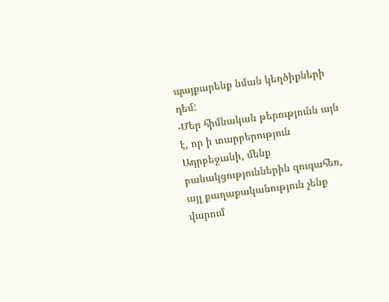պայքարենք նման կեղծիքների դեմ:
-Մեր հիմնական թերությունն այն է, որ ի տարբերություն Ադրբեջանի, մենք բանակցություններին զուգահեռ, այլ քաղաքականություն չենք վարում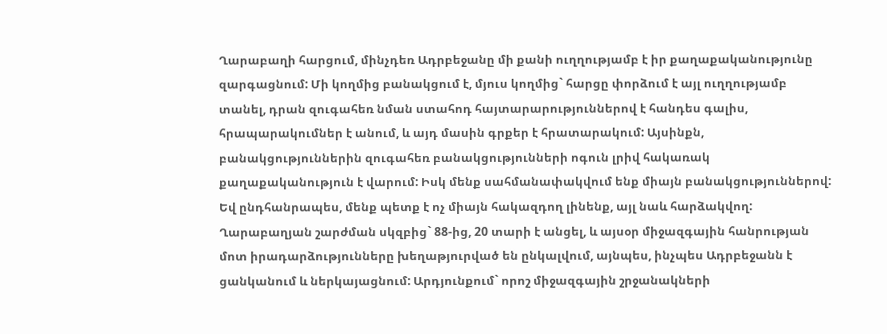Ղարաբաղի հարցում, մինչդեռ Ադրբեջանը մի քանի ուղղությամբ է իր քաղաքականությունը զարգացնում: Մի կողմից բանակցում է, մյուս կողմից` հարցը փորձում է այլ ուղղությամբ տանել, դրան զուգահեռ նման ստահոդ հայտարարություններով է հանդես գալիս, հրապարակումներ է անում, և այդ մասին գրքեր է հրատարակում: Այսինքն, բանակցություններին զուգահեռ բանակցությունների ոգուն լրիվ հակառակ քաղաքականություն է վարում: Իսկ մենք սահմանափակվում ենք միայն բանակցություններով:
Եվ ընդհանրապես, մենք պետք է ոչ միայն հակազդող լինենք, այլ նաև հարձակվող:
Ղարաբաղյան շարժման սկզբից` 88-ից, 20 տարի է անցել, և այսօր միջազգային հանրության մոտ իրադարձությունները խեղաթյուրված են ընկալվում, այնպես, ինչպես Ադրբեջանն է ցանկանում և ներկայացնում: Արդյունքում` որոշ միջազգային շրջանակների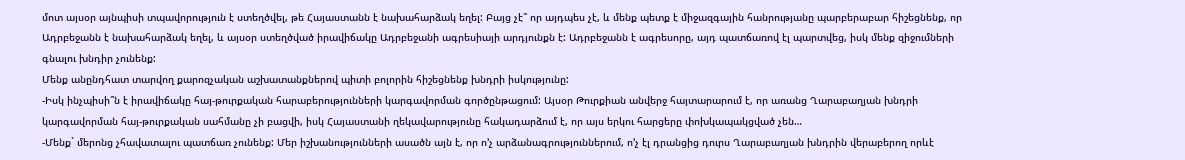մոտ այսօր այնպիսի տպավորություն է ստեղծվել, թե Հայաստանն է նախահարձակ եղել: Բայց չէ՞ որ այդպես չէ, և մենք պետք է միջազգային հանրությանը պարբերաբար հիշեցնենք, որ Ադրբեջանն է նախահարձակ եղել, և այսօր ստեղծված իրավիճակը Ադրբեջանի ագրեսիայի արդյունքն է: Ադրբեջանն է ագրեսորը, այդ պատճառով էլ պարտվեց, իսկ մենք զիջումների գնալու խնդիր չունենք:
Մենք անընդհատ տարվող քարոզչական աշխատանքներով պիտի բոլորին հիշեցնենք խնդրի իսկությունը:
-Իսկ ինչպիսի՞ն է իրավիճակը հայ-թուրքական հարաբերությունների կարգավորման գործընթացում: Այսօր Թուրքիան անվերջ հայտարարում է, որ առանց Ղարաբաղյան խնդրի կարգավորման հայ-թուրքական սահմանը չի բացվի, իսկ Հայաստանի ղեկավարությունը հակադարձում է, որ այս երկու հարցերը փոխկապակցված չեն…
-Մենք` մերոնց չհավատալու պատճառ չունենք: Մեր իշխանությունների ասածն այն է, որ ո’չ արձանագրություններում, ո’չ էլ դրանցից դուրս Ղարաբաղյան խնդրին վերաբերող որևէ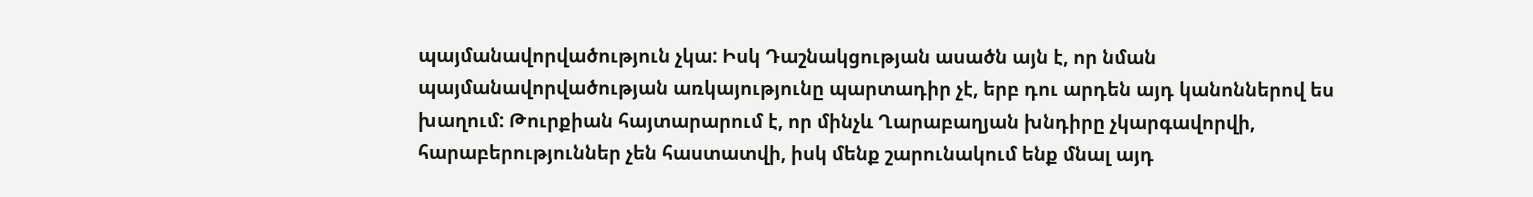պայմանավորվածություն չկա: Իսկ Դաշնակցության ասածն այն է, որ նման պայմանավորվածության առկայությունը պարտադիր չէ, երբ դու արդեն այդ կանոններով ես խաղում: Թուրքիան հայտարարում է, որ մինչև Ղարաբաղյան խնդիրը չկարգավորվի, հարաբերություններ չեն հաստատվի, իսկ մենք շարունակում ենք մնալ այդ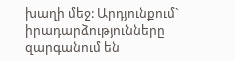խաղի մեջ: Արդյունքում` իրադարձությունները զարգանում են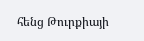հենց Թուրքիայի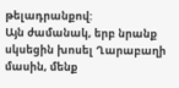թելադրանքով:
Այն ժամանակ, երբ նրանք սկսեցին խոսել Ղարաբաղի մասին, մենք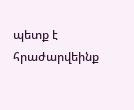պետք է հրաժարվեինք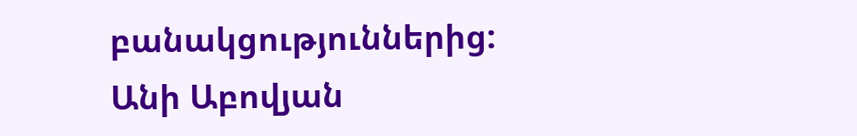բանակցություններից:
Անի Աբովյան